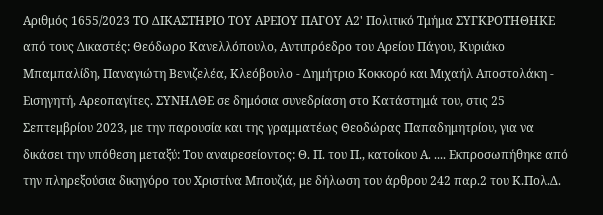Αριθμός 1655/2023 ΤΟ ΔΙΚΑΣΤΗΡΙΟ ΤΟΥ ΑΡΕΙΟΥ ΠΑΓΟΥ Α2' Πολιτικό Τμήμα ΣΥΓΚΡΟΤΗΘΗΚΕ από τους Δικαστές: Θεόδωρο Κανελλόπουλο, Αντιπρόεδρο του Αρείου Πάγου, Κυριάκο Μπαμπαλίδη, Παναγιώτη Βενιζελέα, Κλεόβουλο - Δημήτριο Κοκκορό και Μιχαήλ Αποστολάκη - Εισηγητή, Αρεοπαγίτες. ΣΥΝΗΛΘΕ σε δημόσια συνεδρίαση στο Κατάστημά του, στις 25 Σεπτεμβρίου 2023, με την παρουσία και της γραμματέως Θεοδώρας Παπαδημητρίου, για να δικάσει την υπόθεση μεταξύ: Του αναιρεσείοντος: Θ. Π. του Π., κατοίκου Α. .... Εκπροσωπήθηκε από την πληρεξούσια δικηγόρο του Χριστίνα Μπουζιά, με δήλωση του άρθρου 242 παρ.2 του Κ.Πολ.Δ.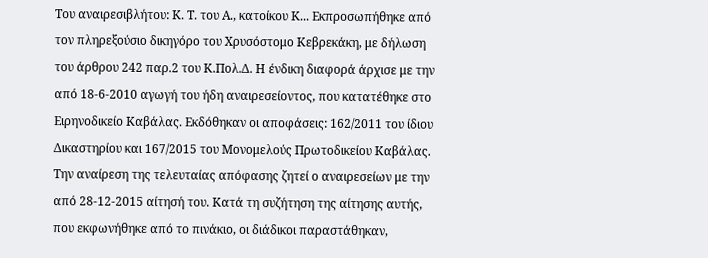Του αναιρεσιβλήτου: Κ. Τ. του Α., κατοίκου Κ... Εκπροσωπήθηκε από τον πληρεξούσιο δικηγόρο του Χρυσόστομο Κεβρεκάκη, με δήλωση του άρθρου 242 παρ.2 του Κ.Πολ.Δ. Η ένδικη διαφορά άρχισε με την από 18-6-2010 αγωγή του ήδη αναιρεσείοντος, που κατατέθηκε στο Ειρηνοδικείο Καβάλας. Εκδόθηκαν οι αποφάσεις: 162/2011 του ίδιου Δικαστηρίου και 167/2015 του Μονομελούς Πρωτοδικείου Καβάλας. Την αναίρεση της τελευταίας απόφασης ζητεί ο αναιρεσείων με την από 28-12-2015 αίτησή του. Κατά τη συζήτηση της αίτησης αυτής, που εκφωνήθηκε από το πινάκιο, οι διάδικοι παραστάθηκαν,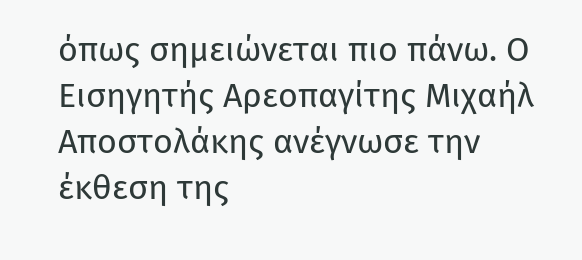όπως σημειώνεται πιο πάνω. Ο Εισηγητής Αρεοπαγίτης Μιχαήλ Αποστολάκης ανέγνωσε την έκθεση της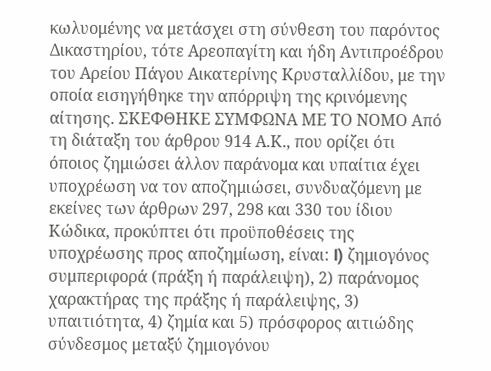κωλυομένης να μετάσχει στη σύνθεση του παρόντος Δικαστηρίου, τότε Αρεοπαγίτη και ήδη Αντιπροέδρου του Αρείου Πάγου Αικατερίνης Κρυσταλλίδου, με την οποία εισηγήθηκε την απόρριψη της κρινόμενης αίτησης. ΣΚΕΦΘΗΚΕ ΣΥΜΦΩΝΑ ΜΕ ΤΟ ΝΟΜΟ Από τη διάταξη του άρθρου 914 Α.Κ., που ορίζει ότι όποιος ζημιώσει άλλον παράνομα και υπαίτια έχει υποχρέωση να τον αποζημιώσει, συνδυαζόμενη με εκείνες των άρθρων 297, 298 και 330 του ίδιου Κώδικα, προκύπτει ότι προϋποθέσεις της υποχρέωσης προς αποζημίωση, είναι: l) ζημιογόνος συμπεριφορά (πράξη ή παράλειψη), 2) παράνομος χαρακτήρας της πράξης ή παράλειψης, 3) υπαιτιότητα, 4) ζημία και 5) πρόσφορος αιτιώδης σύνδεσμος μεταξύ ζημιογόνου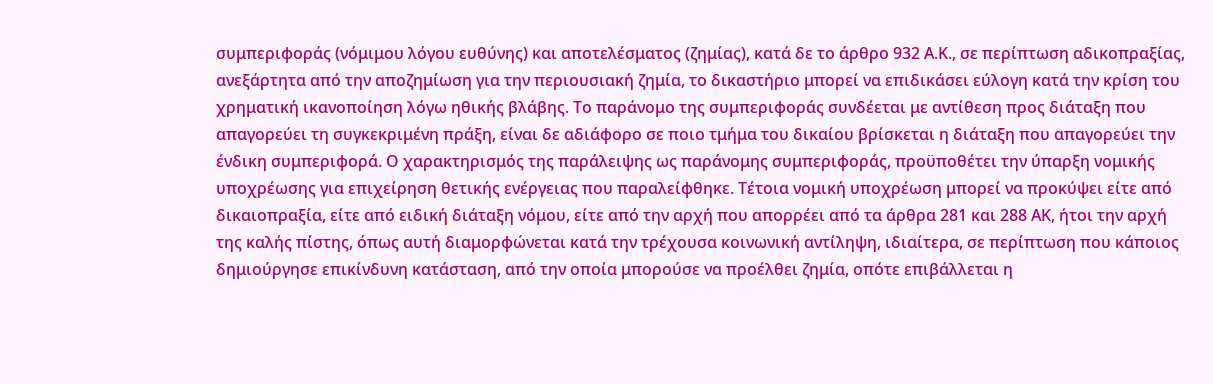συμπεριφοράς (νόμιμου λόγου ευθύνης) και αποτελέσματος (ζημίας), κατά δε το άρθρο 932 Α.Κ., σε περίπτωση αδικοπραξίας, ανεξάρτητα από την αποζημίωση για την περιουσιακή ζημία, το δικαστήριο μπορεί να επιδικάσει εύλογη κατά την κρίση του χρηματική ικανοποίηση λόγω ηθικής βλάβης. Το παράνομο της συμπεριφοράς συνδέεται με αντίθεση προς διάταξη που απαγορεύει τη συγκεκριμένη πράξη, είναι δε αδιάφορο σε ποιο τμήμα του δικαίου βρίσκεται η διάταξη που απαγορεύει την ένδικη συμπεριφορά. Ο χαρακτηρισμός της παράλειψης ως παράνομης συμπεριφοράς, προϋποθέτει την ύπαρξη νομικής υποχρέωσης για επιχείρηση θετικής ενέργειας που παραλείφθηκε. Τέτοια νομική υποχρέωση μπορεί να προκύψει είτε από δικαιοπραξία, είτε από ειδική διάταξη νόμου, είτε από την αρχή που απορρέει από τα άρθρα 281 και 288 ΑΚ, ήτοι την αρχή της καλής πίστης, όπως αυτή διαμορφώνεται κατά την τρέχουσα κοινωνική αντίληψη, ιδιαίτερα, σε περίπτωση που κάποιος δημιούργησε επικίνδυνη κατάσταση, από την οποία μπορούσε να προέλθει ζημία, οπότε επιβάλλεται η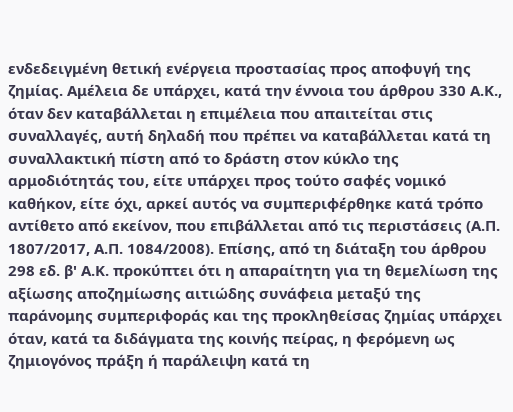ενδεδειγμένη θετική ενέργεια προστασίας προς αποφυγή της ζημίας. Αμέλεια δε υπάρχει, κατά την έννοια του άρθρου 330 Α.Κ., όταν δεν καταβάλλεται η επιμέλεια που απαιτείται στις συναλλαγές, αυτή δηλαδή που πρέπει να καταβάλλεται κατά τη συναλλακτική πίστη από το δράστη στον κύκλο της αρμοδιότητάς του, είτε υπάρχει προς τούτο σαφές νομικό καθήκον, είτε όχι, αρκεί αυτός να συμπεριφέρθηκε κατά τρόπο αντίθετο από εκείνον, που επιβάλλεται από τις περιστάσεις (Α.Π. 1807/2017, Α.Π. 1084/2008). Επίσης, από τη διάταξη του άρθρου 298 εδ. β' Α.Κ. προκύπτει ότι η απαραίτητη για τη θεμελίωση της αξίωσης αποζημίωσης αιτιώδης συνάφεια μεταξύ της παράνομης συμπεριφοράς και της προκληθείσας ζημίας υπάρχει όταν, κατά τα διδάγματα της κοινής πείρας, η φερόμενη ως ζημιογόνος πράξη ή παράλειψη κατά τη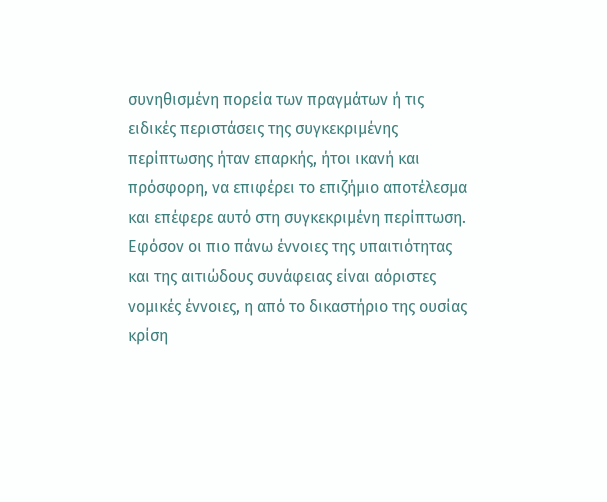συνηθισμένη πορεία των πραγμάτων ή τις ειδικές περιστάσεις της συγκεκριμένης περίπτωσης ήταν επαρκής, ήτοι ικανή και πρόσφορη, να επιφέρει το επιζήμιο αποτέλεσμα και επέφερε αυτό στη συγκεκριμένη περίπτωση. Εφόσον οι πιο πάνω έννοιες της υπαιτιότητας και της αιτιώδους συνάφειας είναι αόριστες νομικές έννοιες, η από το δικαστήριο της ουσίας κρίση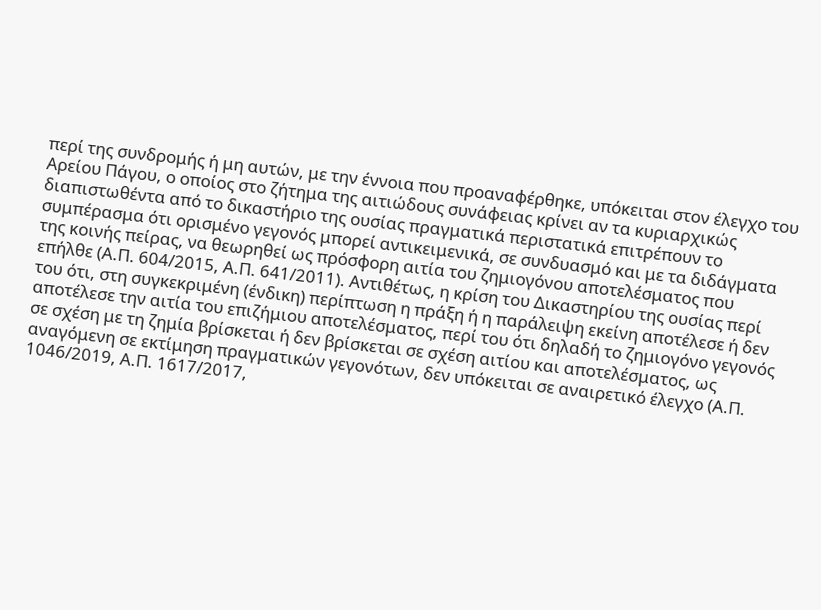περί της συνδρομής ή μη αυτών, με την έννοια που προαναφέρθηκε, υπόκειται στον έλεγχο του Αρείου Πάγου, ο οποίος στο ζήτημα της αιτιώδους συνάφειας κρίνει αν τα κυριαρχικώς διαπιστωθέντα από το δικαστήριο της ουσίας πραγματικά περιστατικά επιτρέπουν το συμπέρασμα ότι ορισμένο γεγονός μπορεί αντικειμενικά, σε συνδυασμό και με τα διδάγματα της κοινής πείρας, να θεωρηθεί ως πρόσφορη αιτία του ζημιογόνου αποτελέσματος που επήλθε (Α.Π. 604/2015, Α.Π. 641/2011). Αντιθέτως, η κρίση του Δικαστηρίου της ουσίας περί του ότι, στη συγκεκριμένη (ένδικη) περίπτωση η πράξη ή η παράλειψη εκείνη αποτέλεσε ή δεν αποτέλεσε την αιτία του επιζήμιου αποτελέσματος, περί του ότι δηλαδή το ζημιογόνο γεγονός σε σχέση με τη ζημία βρίσκεται ή δεν βρίσκεται σε σχέση αιτίου και αποτελέσματος, ως αναγόμενη σε εκτίμηση πραγματικών γεγονότων, δεν υπόκειται σε αναιρετικό έλεγχο (Α.Π. 1046/2019, Α.Π. 1617/2017,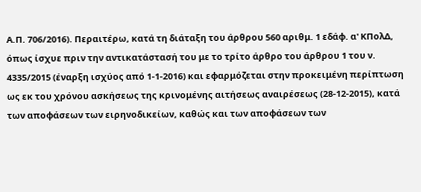Α.Π. 706/2016). Περαιτέρω, κατά τη διάταξη του άρθρου 560 αριθμ. 1 εδάφ. α' ΚΠολΔ, όπως ίσχυε πριν την αντικατάστασή του με το τρίτο άρθρο του άρθρου 1 του ν. 4335/2015 (έναρξη ισχύος από 1-1-2016) και εφαρμόζεται στην προκειμένη περίπτωση ως εκ του χρόνου ασκήσεως της κρινομένης αιτήσεως αναιρέσεως (28-12-2015), κατά των αποφάσεων των ειρηνοδικείων, καθώς και των αποφάσεων των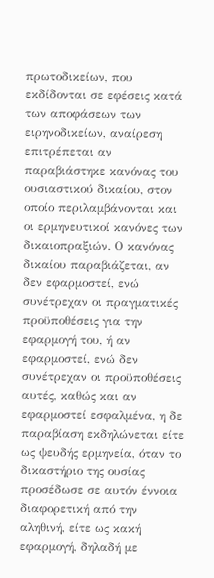πρωτοδικείων, που εκδίδονται σε εφέσεις κατά των αποφάσεων των ειρηνοδικείων, αναίρεση επιτρέπεται αν παραβιάστηκε κανόνας του ουσιαστικού δικαίου, στον οποίο περιλαμβάνονται και οι ερμηνευτικοί κανόνες των δικαιοπραξιών. Ο κανόνας δικαίου παραβιάζεται, αν δεν εφαρμοστεί, ενώ συνέτρεχαν οι πραγματικές προϋποθέσεις για την εφαρμογή του, ή αν εφαρμοστεί, ενώ δεν συνέτρεχαν οι προϋποθέσεις αυτές, καθώς και αν εφαρμοστεί εσφαλμένα, η δε παραβίαση εκδηλώνεται είτε ως ψευδής ερμηνεία, όταν το δικαστήριο της ουσίας προσέδωσε σε αυτόν έννοια διαφορετική από την αληθινή, είτε ως κακή εφαρμογή, δηλαδή με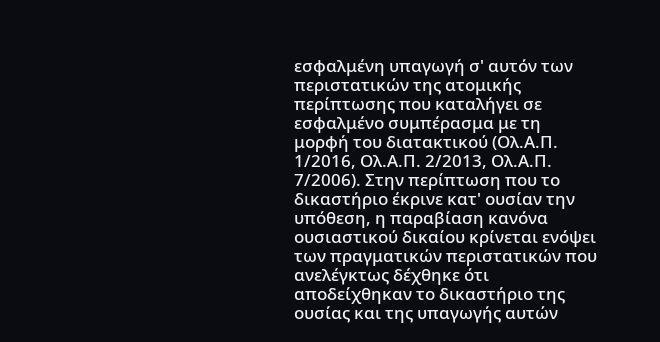εσφαλμένη υπαγωγή σ' αυτόν των περιστατικών της ατομικής περίπτωσης που καταλήγει σε εσφαλμένο συμπέρασμα με τη μορφή του διατακτικού (Ολ.Α.Π. 1/2016, Ολ.Α.Π. 2/2013, Ολ.Α.Π. 7/2006). Στην περίπτωση που το δικαστήριο έκρινε κατ' ουσίαν την υπόθεση, η παραβίαση κανόνα ουσιαστικού δικαίου κρίνεται ενόψει των πραγματικών περιστατικών που ανελέγκτως δέχθηκε ότι αποδείχθηκαν το δικαστήριο της ουσίας και της υπαγωγής αυτών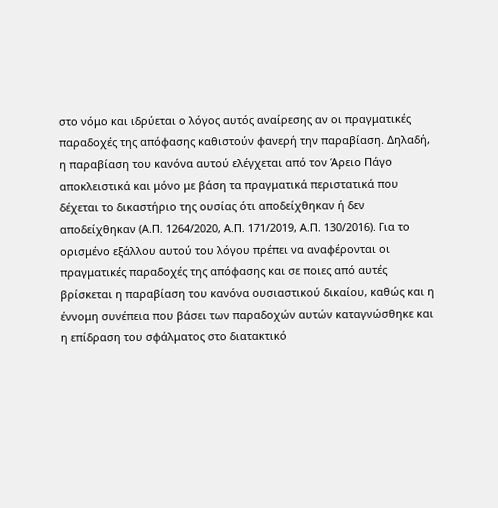στο νόμο και ιδρύεται ο λόγος αυτός αναίρεσης αν οι πραγματικές παραδοχές της απόφασης καθιστούν φανερή την παραβίαση. Δηλαδή, η παραβίαση του κανόνα αυτού ελέγχεται από τον Άρειο Πάγο αποκλειστικά και μόνο με βάση τα πραγματικά περιστατικά που δέχεται το δικαστήριο της ουσίας ότι αποδείχθηκαν ή δεν αποδείχθηκαν (Α.Π. 1264/2020, Α.Π. 171/2019, Α.Π. 130/2016). Για το ορισμένο εξάλλου αυτού του λόγου πρέπει να αναφέρονται οι πραγματικές παραδοχές της απόφασης και σε ποιες από αυτές βρίσκεται η παραβίαση του κανόνα ουσιαστικού δικαίου, καθώς και η έννομη συνέπεια που βάσει των παραδοχών αυτών καταγνώσθηκε και η επίδραση του σφάλματος στο διατακτικό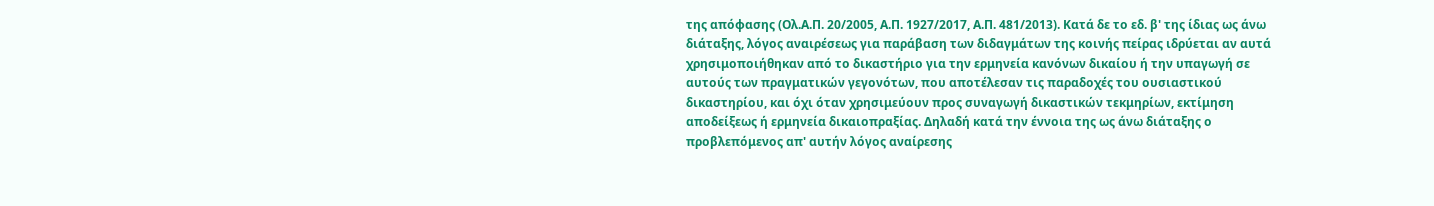της απόφασης (Ολ.Α.Π. 20/2005, Α.Π. 1927/2017, Α.Π. 481/2013). Κατά δε το εδ. β' της ίδιας ως άνω διάταξης, λόγος αναιρέσεως για παράβαση των διδαγμάτων της κοινής πείρας ιδρύεται αν αυτά χρησιμοποιήθηκαν από το δικαστήριο για την ερμηνεία κανόνων δικαίου ή την υπαγωγή σε αυτούς των πραγματικών γεγονότων, που αποτέλεσαν τις παραδοχές του ουσιαστικού δικαστηρίου, και όχι όταν χρησιμεύουν προς συναγωγή δικαστικών τεκμηρίων, εκτίμηση αποδείξεως ή ερμηνεία δικαιοπραξίας. Δηλαδή κατά την έννοια της ως άνω διάταξης ο προβλεπόμενος απ' αυτήν λόγος αναίρεσης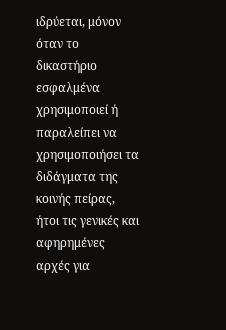ιδρύεται, μόνον όταν το δικαστήριο εσφαλμένα χρησιμοποιεί ή παραλείπει να χρησιμοποιήσει τα διδάγματα της κοινής πείρας, ήτοι τις γενικές και αφηρημένες αρχές για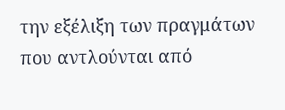την εξέλιξη των πραγμάτων που αντλούνται από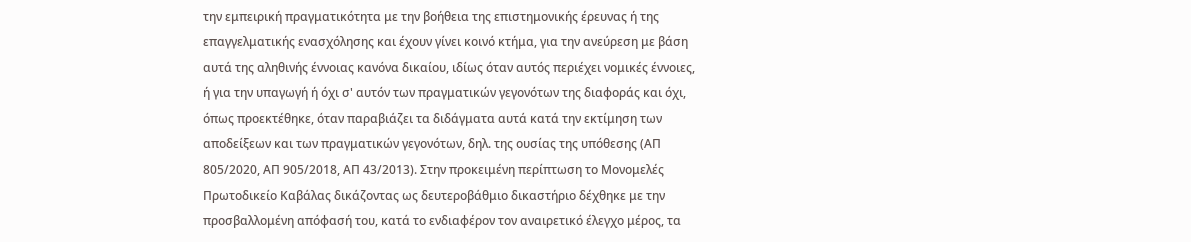την εμπειρική πραγματικότητα με την βοήθεια της επιστημονικής έρευνας ή της επαγγελματικής ενασχόλησης και έχουν γίνει κοινό κτήμα, για την ανεύρεση με βάση αυτά της αληθινής έννοιας κανόνα δικαίου, ιδίως όταν αυτός περιέχει νομικές έννοιες, ή για την υπαγωγή ή όχι σ' αυτόν των πραγματικών γεγονότων της διαφοράς και όχι, όπως προεκτέθηκε, όταν παραβιάζει τα διδάγματα αυτά κατά την εκτίμηση των αποδείξεων και των πραγματικών γεγονότων, δηλ. της ουσίας της υπόθεσης (ΑΠ 805/2020, ΑΠ 905/2018, ΑΠ 43/2013). Στην προκειμένη περίπτωση το Μονομελές Πρωτοδικείο Καβάλας δικάζοντας ως δευτεροβάθμιο δικαστήριο δέχθηκε με την προσβαλλομένη απόφασή του, κατά το ενδιαφέρον τον αναιρετικό έλεγχο μέρος, τα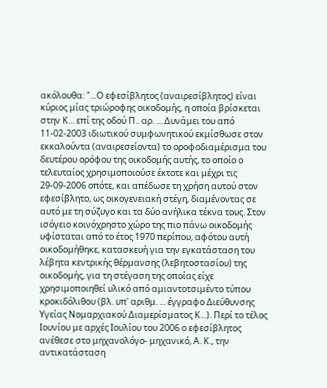ακόλουθα: "...Ο εφεσίβλητος (αναιρεσίβλητος) είναι κύριος μίας τριώροφης οικοδομής, η οποία βρίσκεται στην Κ... επί της οδού Π.. αρ. ... Δυνάμει του από 11-02-2003 ιδιωτικού συμφωνητικού εκμίσθωσε στον εκκαλούντα (αναιρεσείοντα) το οροφοδιαμέρισμα του δευτέρου ορόφου της οικοδομής αυτής, το οποίο ο τελευταίος χρησιμοποιούσε έκτοτε και μέχρι τις 29-09-2006 οπότε, και απέδωσε τη χρήση αυτού στον εφεσίβλητο, ως οικογενειακή στέγη, διαμένοντας σε αυτό με τη σύζυγο και τα δύο ανήλικα τέκνα τους. Στον ισόγειο κοινόχρηστο χώρο της πιο πάνω οικοδομής υφίσταται από το έτος 1970 περίπου, αφότου αυτή οικοδομήθηκε, κατασκευή για την εγκατάσταση του λέβητα κεντρικής θέρμανσης (λεβητοστασίου) της οικοδομής, για τη στέγαση της οποίας είχε χρησιμοποιηθεί υλικό από αμιαντοτσιμέντο τύπου κροκιδόλιθου (βλ. υπ' αριθμ. ... έγγραφο Διεύθυνσης Υγείας Νομαρχιακού Διαμερίσματος Κ...). Περί το τέλος Ιουνίου με αρχές Ιουλίου του 2006 ο εφεσίβλητος ανέθεσε στο μηχανολόγο- μηχανικό, Α. Κ., την αντικατάσταση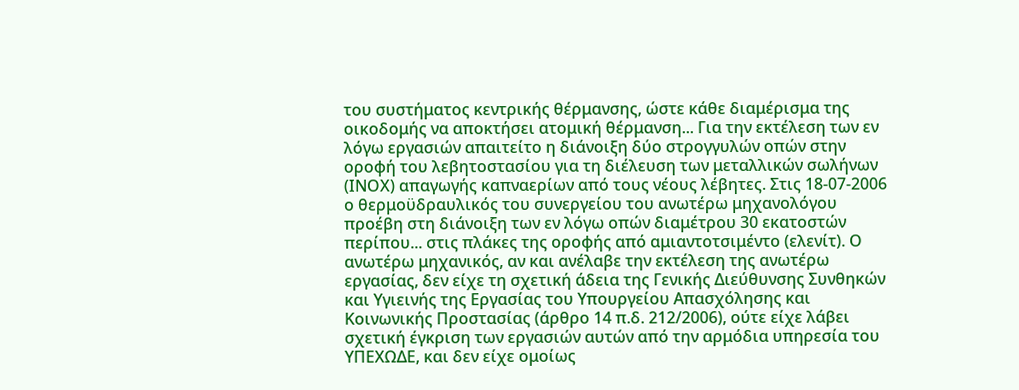του συστήματος κεντρικής θέρμανσης, ώστε κάθε διαμέρισμα της οικοδομής να αποκτήσει ατομική θέρμανση... Για την εκτέλεση των εν λόγω εργασιών απαιτείτο η διάνοιξη δύο στρογγυλών οπών στην οροφή του λεβητοστασίου για τη διέλευση των μεταλλικών σωλήνων (ΙΝΟΧ) απαγωγής καπναερίων από τους νέους λέβητες. Στις 18-07-2006 ο θερμοϋδραυλικός του συνεργείου του ανωτέρω μηχανολόγου προέβη στη διάνοιξη των εν λόγω οπών διαμέτρου 30 εκατοστών περίπου... στις πλάκες της οροφής από αμιαντοτσιμέντο (ελενίτ). Ο ανωτέρω μηχανικός, αν και ανέλαβε την εκτέλεση της ανωτέρω εργασίας, δεν είχε τη σχετική άδεια της Γενικής Διεύθυνσης Συνθηκών και Υγιεινής της Εργασίας του Υπουργείου Απασχόλησης και Κοινωνικής Προστασίας (άρθρο 14 π.δ. 212/2006), ούτε είχε λάβει σχετική έγκριση των εργασιών αυτών από την αρμόδια υπηρεσία του ΥΠΕΧΩΔΕ, και δεν είχε ομοίως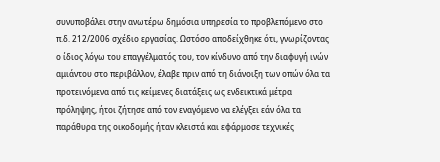συνυποβάλει στην ανωτέρω δημόσια υπηρεσία το προβλεπόμενο στο π.δ. 212/2006 σχέδιο εργασίας. Ωστόσο αποδείχθηκε ότι, γνωρίζοντας ο ίδιος λόγω του επαγγέλματός του, τον κίνδυνο από την διαφυγή ινών αμιάντου στο περιβάλλον, έλαβε πριν από τη διάνοιξη των οπών όλα τα προτεινόμενα από τις κείμενες διατάξεις ως ενδεικτικά μέτρα πρόληψης, ήτοι ζήτησε από τον εναγόμενο να ελέγξει εάν όλα τα παράθυρα της οικοδομής ήταν κλειστά και εφάρμοσε τεχνικές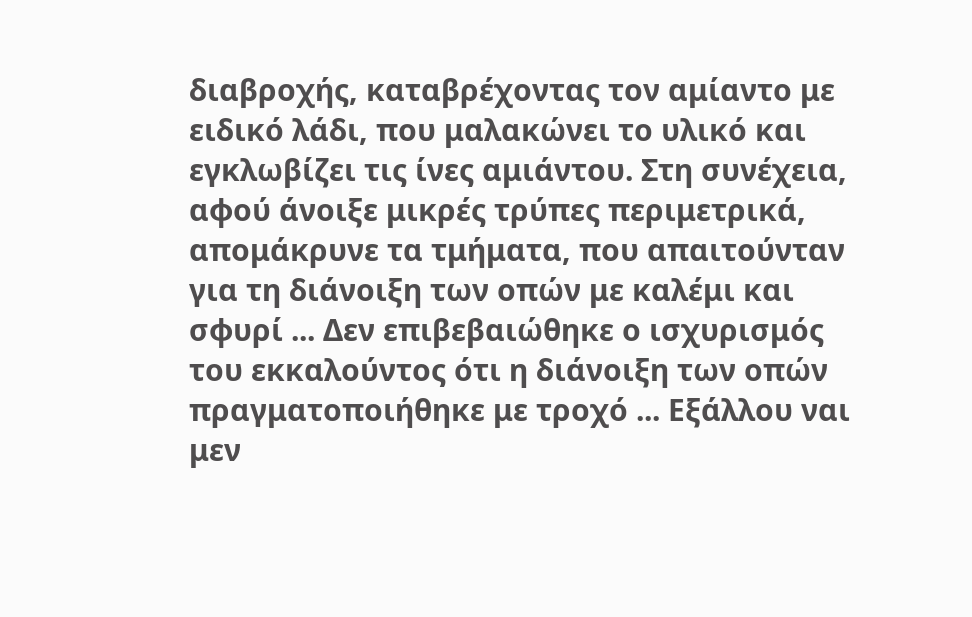διαβροχής, καταβρέχοντας τον αμίαντο με ειδικό λάδι, που μαλακώνει το υλικό και εγκλωβίζει τις ίνες αμιάντου. Στη συνέχεια, αφού άνοιξε μικρές τρύπες περιμετρικά, απομάκρυνε τα τμήματα, που απαιτούνταν για τη διάνοιξη των οπών με καλέμι και σφυρί ... Δεν επιβεβαιώθηκε ο ισχυρισμός του εκκαλούντος ότι η διάνοιξη των οπών πραγματοποιήθηκε με τροχό ... Εξάλλου ναι μεν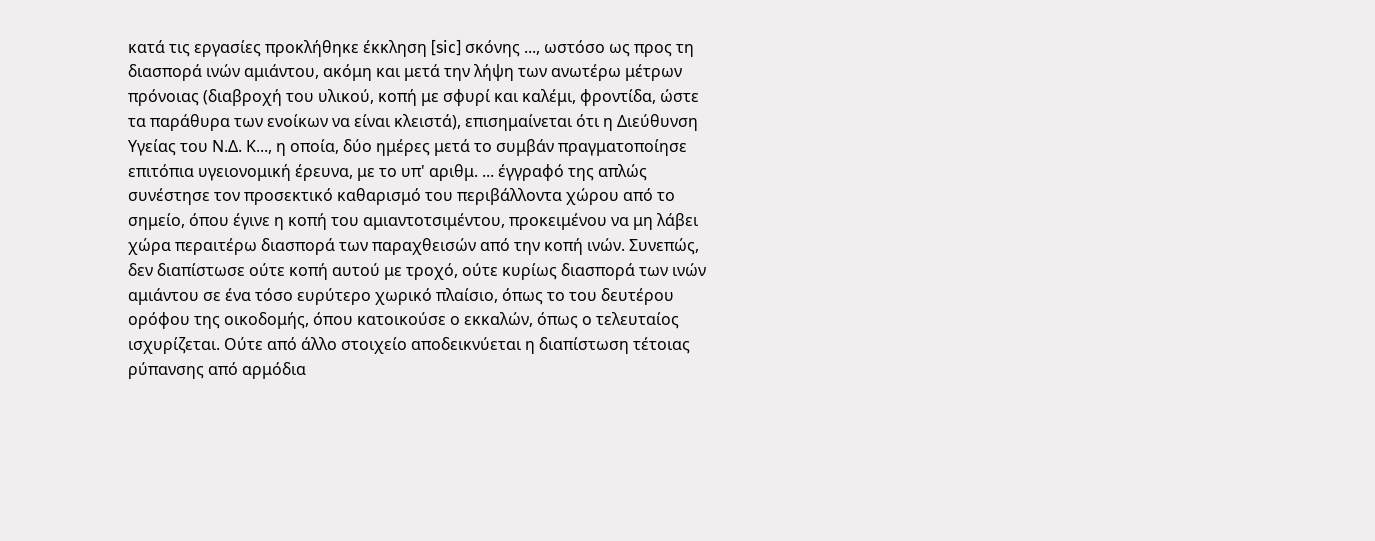κατά τις εργασίες προκλήθηκε έκκληση [sic] σκόνης ..., ωστόσο ως προς τη διασπορά ινών αμιάντου, ακόμη και μετά την λήψη των ανωτέρω μέτρων πρόνοιας (διαβροχή του υλικού, κοπή με σφυρί και καλέμι, φροντίδα, ώστε τα παράθυρα των ενοίκων να είναι κλειστά), επισημαίνεται ότι η Διεύθυνση Υγείας του Ν.Δ. Κ..., η οποία, δύο ημέρες μετά το συμβάν πραγματοποίησε επιτόπια υγειονομική έρευνα, με το υπ' αριθμ. ... έγγραφό της απλώς συνέστησε τον προσεκτικό καθαρισμό του περιβάλλοντα χώρου από το σημείο, όπου έγινε η κοπή του αμιαντοτσιμέντου, προκειμένου να μη λάβει χώρα περαιτέρω διασπορά των παραχθεισών από την κοπή ινών. Συνεπώς, δεν διαπίστωσε ούτε κοπή αυτού με τροχό, ούτε κυρίως διασπορά των ινών αμιάντου σε ένα τόσο ευρύτερο χωρικό πλαίσιο, όπως το του δευτέρου ορόφου της οικοδομής, όπου κατοικούσε ο εκκαλών, όπως ο τελευταίος ισχυρίζεται. Ούτε από άλλο στοιχείο αποδεικνύεται η διαπίστωση τέτοιας ρύπανσης από αρμόδια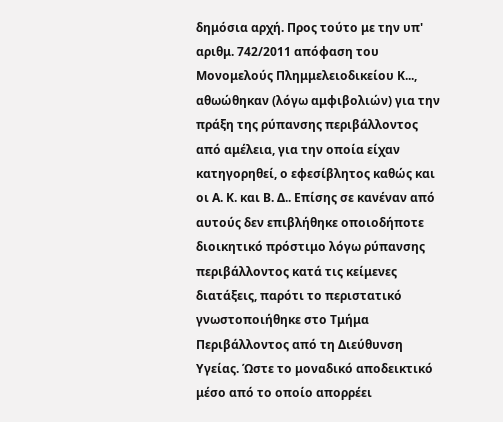δημόσια αρχή. Προς τούτο με την υπ' αριθμ. 742/2011 απόφαση του Μονομελούς Πλημμελειοδικείου Κ..., αθωώθηκαν (λόγω αμφιβολιών) για την πράξη της ρύπανσης περιβάλλοντος από αμέλεια, για την οποία είχαν κατηγορηθεί, ο εφεσίβλητος καθώς και οι Α. Κ. και Β. Δ.. Επίσης σε κανέναν από αυτούς δεν επιβλήθηκε οποιοδήποτε διοικητικό πρόστιμο λόγω ρύπανσης περιβάλλοντος κατά τις κείμενες διατάξεις, παρότι το περιστατικό γνωστοποιήθηκε στο Τμήμα Περιβάλλοντος από τη Διεύθυνση Υγείας. Ώστε το μοναδικό αποδεικτικό μέσο από το οποίο απορρέει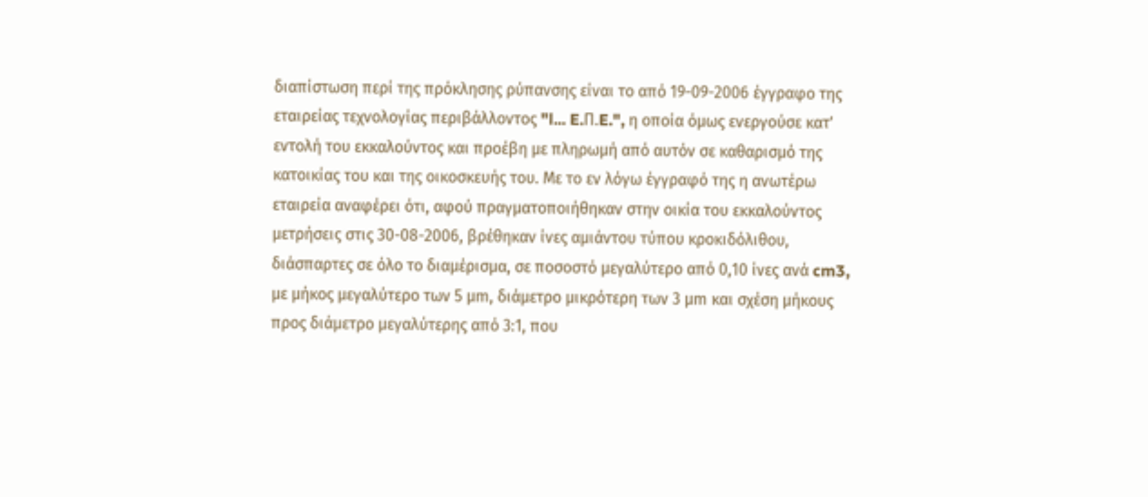διαπίστωση περί της πρόκλησης ρύπανσης είναι το από 19-09-2006 έγγραφο της εταιρείας τεχνολογίας περιβάλλοντος "l... E.Π.E.", η οποία όμως ενεργούσε κατ' εντολή του εκκαλούντος και προέβη με πληρωμή από αυτόν σε καθαρισμό της κατοικίας του και της οικοσκευής του. Με το εν λόγω έγγραφό της η ανωτέρω εταιρεία αναφέρει ότι, αφού πραγματοποιήθηκαν στην οικία του εκκαλούντος μετρήσεις στις 30-08-2006, βρέθηκαν ίνες αμιάντου τύπου κροκιδόλιθου, διάσπαρτες σε όλο το διαμέρισμα, σε ποσοστό μεγαλύτερο από 0,10 ίνες ανά cm3, με μήκος μεγαλύτερο των 5 μm, διάμετρο μικρότερη των 3 μm και σχέση μήκους προς διάμετρο μεγαλύτερης από 3:1, που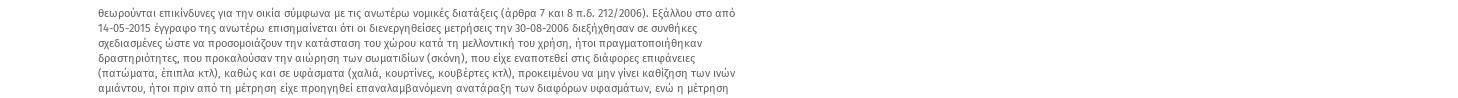θεωρούνται επικίνδυνες για την οικία σύμφωνα με τις ανωτέρω νομικές διατάξεις (άρθρα 7 και 8 π.δ. 212/2006). Εξάλλου στο από 14-05-2015 έγγραφο της ανωτέρω επισημαίνεται ότι οι διενεργηθείσες μετρήσεις την 30-08-2006 διεξήχθησαν σε συνθήκες σχεδιασμένες ώστε να προσομοιάζουν την κατάσταση του χώρου κατά τη μελλοντική του χρήση, ήτοι πραγματοποιήθηκαν δραστηριότητες, που προκαλούσαν την αιώρηση των σωματιδίων (σκόνη), που είχε εναποτεθεί στις διάφορες επιφάνειες (πατώματα, έπιπλα κτλ), καθώς και σε υφάσματα (χαλιά, κουρτίνες, κουβέρτες κτλ), προκειμένου να μην γίνει καθίζηση των ινών αμιάντου, ήτοι πριν από τη μέτρηση είχε προηγηθεί επαναλαμβανόμενη ανατάραξη των διαφόρων υφασμάτων, ενώ η μέτρηση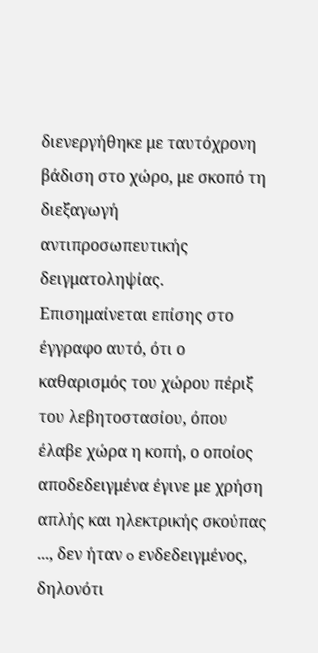διενεργήθηκε με ταυτόχρονη βάδιση στο χώρο, με σκοπό τη διεξαγωγή αντιπροσωπευτικής δειγματοληψίας. Επισημαίνεται επίσης στο έγγραφο αυτό, ότι ο καθαρισμός του χώρου πέριξ του λεβητοστασίου, όπου έλαβε χώρα η κοπή, ο οποίος αποδεδειγμένα έγινε με χρήση απλής και ηλεκτρικής σκούπας ..., δεν ήταν o ενδεδειγμένος, δηλονότι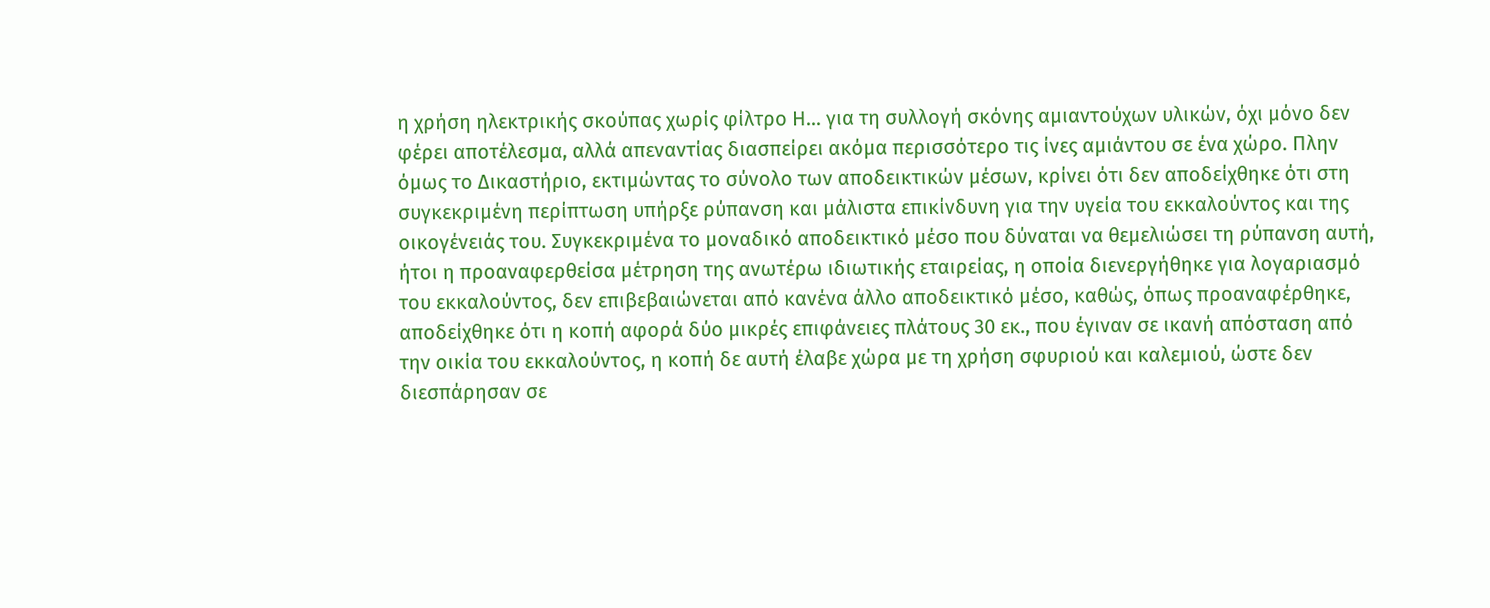η χρήση ηλεκτρικής σκούπας χωρίς φίλτρο Η... για τη συλλογή σκόνης αμιαντούχων υλικών, όχι μόνο δεν φέρει αποτέλεσμα, αλλά απεναντίας διασπείρει ακόμα περισσότερο τις ίνες αμιάντου σε ένα χώρο. Πλην όμως το Δικαστήριο, εκτιμώντας το σύνολο των αποδεικτικών μέσων, κρίνει ότι δεν αποδείχθηκε ότι στη συγκεκριμένη περίπτωση υπήρξε ρύπανση και μάλιστα επικίνδυνη για την υγεία του εκκαλούντος και της οικογένειάς του. Συγκεκριμένα το μοναδικό αποδεικτικό μέσο που δύναται να θεμελιώσει τη ρύπανση αυτή, ήτοι η προαναφερθείσα μέτρηση της ανωτέρω ιδιωτικής εταιρείας, η οποία διενεργήθηκε για λογαριασμό του εκκαλούντος, δεν επιβεβαιώνεται από κανένα άλλο αποδεικτικό μέσο, καθώς, όπως προαναφέρθηκε, αποδείχθηκε ότι η κοπή αφορά δύο μικρές επιφάνειες πλάτους 30 εκ., που έγιναν σε ικανή απόσταση από την οικία του εκκαλούντος, η κοπή δε αυτή έλαβε χώρα με τη χρήση σφυριού και καλεμιού, ώστε δεν διεσπάρησαν σε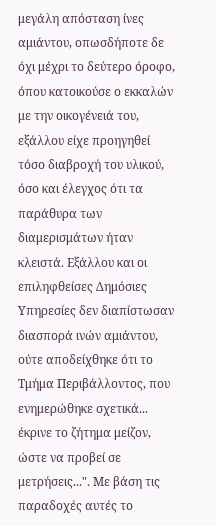μεγάλη απόσταση ίνες αμιάντου, οπωσδήποτε δε όχι μέχρι το δεύτερο όροφο, όπου κατοικούσε ο εκκαλών με την οικογένειά του, εξάλλου είχε προηγηθεί τόσο διαβροχή του υλικού, όσο και έλεγχος ότι τα παράθυρα των διαμερισμάτων ήταν κλειστά. Εξάλλου και οι επιληφθείσες Δημόσιες Υπηρεσίες δεν διαπίστωσαν διασπορά ινών αμιάντου, ούτε αποδείχθηκε ότι το Τμήμα Περιβάλλοντος, που ενημερώθηκε σχετικά... έκρινε το ζήτημα μείζον, ώστε να προβεί σε μετρήσεις...". Με βάση τις παραδοχές αυτές το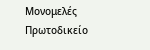Μονομελές Πρωτοδικείο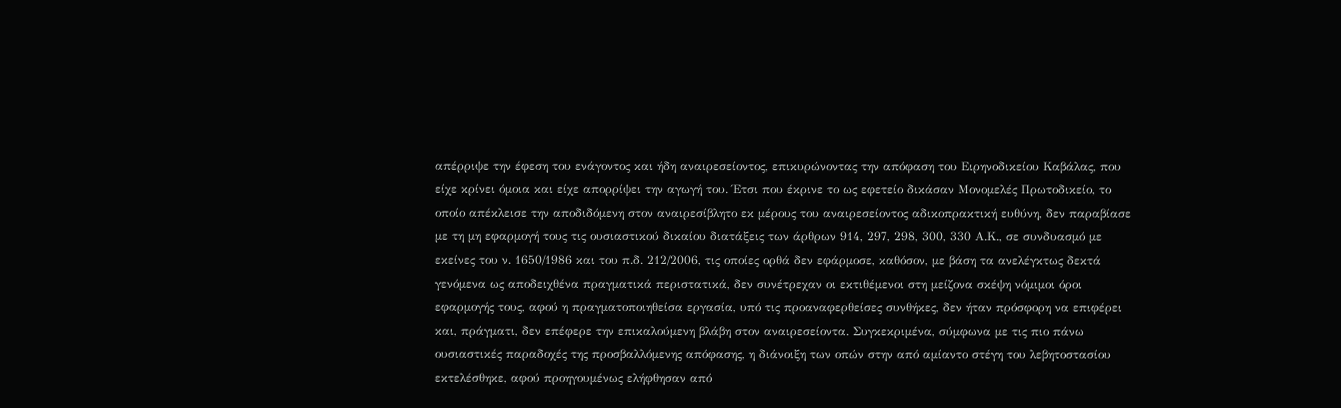απέρριψε την έφεση του ενάγοντος και ήδη αναιρεσείοντος, επικυρώνοντας την απόφαση του Ειρηνοδικείου Καβάλας, που είχε κρίνει όμοια και είχε απορρίψει την αγωγή του. Έτσι που έκρινε το ως εφετείο δικάσαν Μονομελές Πρωτοδικείο, το οποίο απέκλεισε την αποδιδόμενη στον αναιρεσίβλητο εκ μέρους του αναιρεσείοντος αδικοπρακτική ευθύνη, δεν παραβίασε με τη μη εφαρμογή τους τις ουσιαστικού δικαίου διατάξεις των άρθρων 914, 297, 298, 300, 330 Α.Κ., σε συνδυασμό με εκείνες του ν. 1650/1986 και του π.δ. 212/2006, τις οποίες ορθά δεν εφάρμοσε, καθόσον, με βάση τα ανελέγκτως δεκτά γενόμενα ως αποδειχθένα πραγματικά περιστατικά, δεν συνέτρεχαν οι εκτιθέμενοι στη μείζονα σκέψη νόμιμοι όροι εφαρμογής τους, αφού η πραγματοποιηθείσα εργασία, υπό τις προαναφερθείσες συνθήκες, δεν ήταν πρόσφορη να επιφέρει και, πράγματι, δεν επέφερε την επικαλούμενη βλάβη στον αναιρεσείοντα. Συγκεκριμένα, σύμφωνα με τις πιο πάνω ουσιαστικές παραδοχές της προσβαλλόμενης απόφασης, η διάνοιξη των οπών στην από αμίαντο στέγη του λεβητοστασίου εκτελέσθηκε, αφού προηγουμένως ελήφθησαν από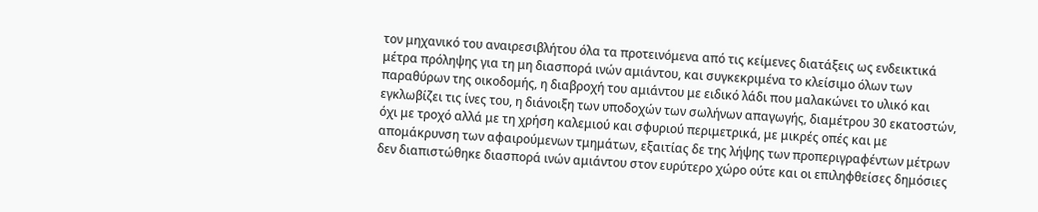τον μηχανικό του αναιρεσιβλήτου όλα τα προτεινόμενα από τις κείμενες διατάξεις ως ενδεικτικά μέτρα πρόληψης για τη μη διασπορά ινών αμιάντου, και συγκεκριμένα το κλείσιμο όλων των παραθύρων της οικοδομής, η διαβροχή του αμιάντου με ειδικό λάδι που μαλακώνει το υλικό και εγκλωβίζει τις ίνες του, η διάνοιξη των υποδοχών των σωλήνων απαγωγής, διαμέτρου 30 εκατοστών, όχι με τροχό αλλά με τη χρήση καλεμιού και σφυριού περιμετρικά, με μικρές οπές και με απομάκρυνση των αφαιρούμενων τμημάτων, εξαιτίας δε της λήψης των προπεριγραφέντων μέτρων δεν διαπιστώθηκε διασπορά ινών αμιάντου στον ευρύτερο χώρο ούτε και οι επιληφθείσες δημόσιες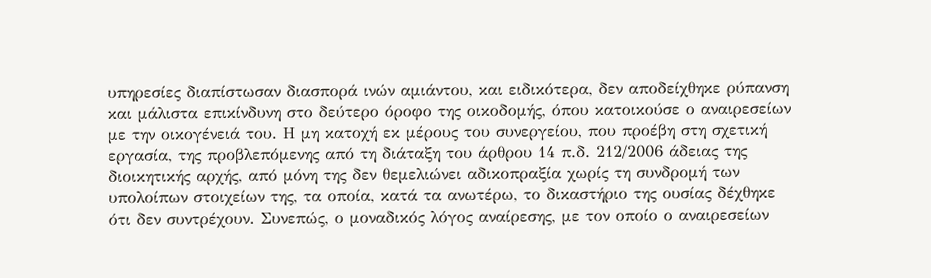υπηρεσίες διαπίστωσαν διασπορά ινών αμιάντου, και ειδικότερα, δεν αποδείχθηκε ρύπανση και μάλιστα επικίνδυνη στο δεύτερο όροφο της οικοδομής, όπου κατοικούσε ο αναιρεσείων με την οικογένειά του. Η μη κατοχή εκ μέρους του συνεργείου, που προέβη στη σχετική εργασία, της προβλεπόμενης από τη διάταξη του άρθρου 14 π.δ. 212/2006 άδειας της διοικητικής αρχής, από μόνη της δεν θεμελιώνει αδικοπραξία χωρίς τη συνδρομή των υπολοίπων στοιχείων της, τα οποία, κατά τα ανωτέρω, το δικαστήριο της ουσίας δέχθηκε ότι δεν συντρέχουν. Συνεπώς, ο μοναδικός λόγος αναίρεσης, με τον οποίο ο αναιρεσείων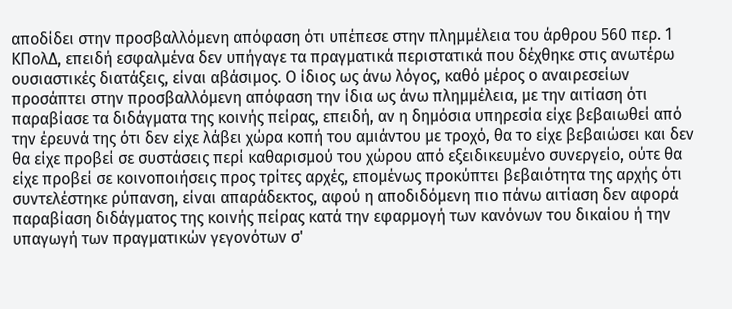αποδίδει στην προσβαλλόμενη απόφαση ότι υπέπεσε στην πλημμέλεια του άρθρου 560 περ. 1 ΚΠολΔ, επειδή εσφαλμένα δεν υπήγαγε τα πραγματικά περιστατικά που δέχθηκε στις ανωτέρω ουσιαστικές διατάξεις, είναι αβάσιμος. Ο ίδιος ως άνω λόγος, καθό μέρος ο αναιρεσείων προσάπτει στην προσβαλλόμενη απόφαση την ίδια ως άνω πλημμέλεια, με την αιτίαση ότι παραβίασε τα διδάγματα της κοινής πείρας, επειδή, αν η δημόσια υπηρεσία είχε βεβαιωθεί από την έρευνά της ότι δεν είχε λάβει χώρα κοπή του αμιάντου με τροχό, θα το είχε βεβαιώσει και δεν θα είχε προβεί σε συστάσεις περί καθαρισμού του χώρου από εξειδικευμένο συνεργείο, ούτε θα είχε προβεί σε κοινοποιήσεις προς τρίτες αρχές, επομένως προκύπτει βεβαιότητα της αρχής ότι συντελέστηκε ρύπανση, είναι απαράδεκτος, αφού η αποδιδόμενη πιο πάνω αιτίαση δεν αφορά παραβίαση διδάγματος της κοινής πείρας κατά την εφαρμογή των κανόνων του δικαίου ή την υπαγωγή των πραγματικών γεγονότων σ'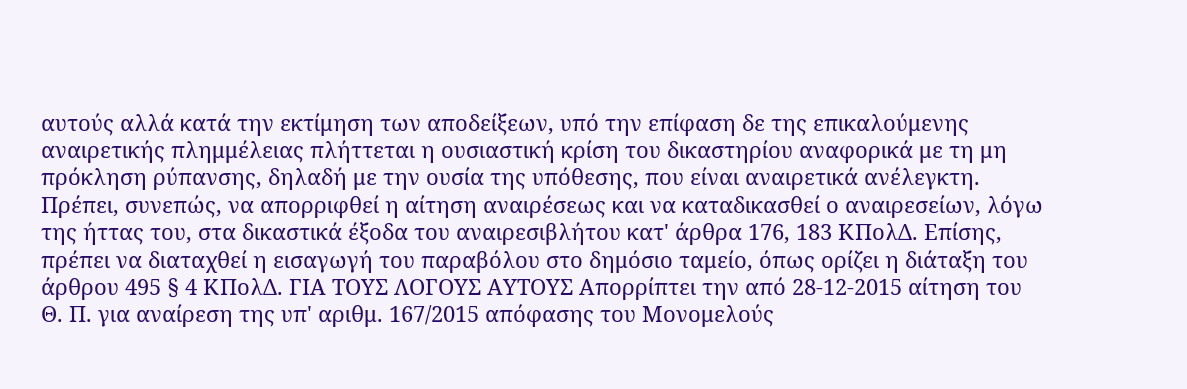αυτούς αλλά κατά την εκτίμηση των αποδείξεων, υπό την επίφαση δε της επικαλούμενης αναιρετικής πλημμέλειας πλήττεται η ουσιαστική κρίση του δικαστηρίου αναφορικά με τη μη πρόκληση ρύπανσης, δηλαδή με την ουσία της υπόθεσης, που είναι αναιρετικά ανέλεγκτη. Πρέπει, συνεπώς, να απορριφθεί η αίτηση αναιρέσεως και να καταδικασθεί ο αναιρεσείων, λόγω της ήττας του, στα δικαστικά έξοδα του αναιρεσιβλήτου κατ' άρθρα 176, 183 ΚΠολΔ. Επίσης, πρέπει να διαταχθεί η εισαγωγή του παραβόλου στο δημόσιο ταμείο, όπως ορίζει η διάταξη του άρθρου 495 § 4 ΚΠολΔ. ΓΙΑ ΤΟΥΣ ΛΟΓΟΥΣ ΑΥΤΟΥΣ Απορρίπτει την από 28-12-2015 αίτηση του Θ. Π. για αναίρεση της υπ' αριθμ. 167/2015 απόφασης του Μονομελoύς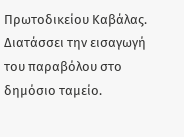Πρωτοδικείου Καβάλας. Διατάσσει την εισαγωγή του παραβόλου στο δημόσιο ταμείο.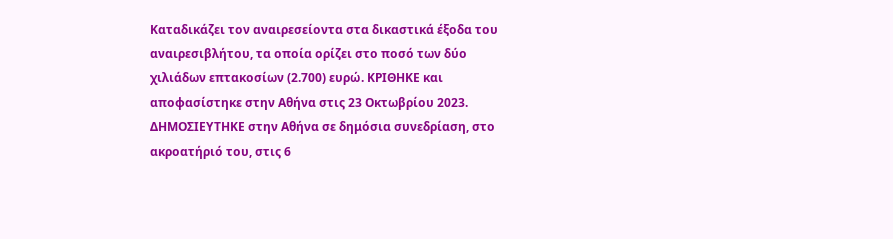Καταδικάζει τον αναιρεσείοντα στα δικαστικά έξοδα του αναιρεσιβλήτου, τα οποία ορίζει στο ποσό των δύο χιλιάδων επτακοσίων (2.700) ευρώ. ΚΡΙΘΗΚΕ και αποφασίστηκε στην Αθήνα στις 23 Οκτωβρίου 2023. ΔΗΜΟΣΙΕΥΤΗΚΕ στην Αθήνα σε δημόσια συνεδρίαση, στο ακροατήριό του, στις 6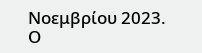Νοεμβρίου 2023. Ο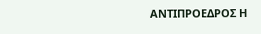ΑΝΤΙΠΡΟΕΔΡΟΣ Η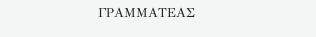ΓΡΑΜΜΑΤΕΑΣ